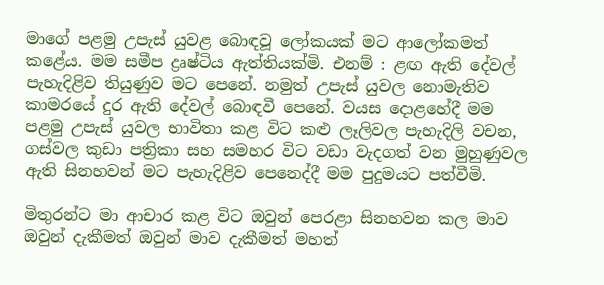මාගේ පළමු උපැස් යුවළ බොඳවූ ලෝකයක් මට ආලෝකමත් කළේය. මම සමීප ද්‍රෘෂ්ටිය ඇත්තියක්මි. එනම් : ළඟ ඇති දේවල් පැහැදිළිව තියුණුව මට පෙනේ. නමුත් උපැස් යුවල නොමැතිව කාමරයේ දුර ඇති දේවල් බොඳවී පෙනේ. වයස දොළහේදී මම පළමු උපැස් යුවල භාවිතා කළ විට කළු ලෑලිවල පැහැදිලි වචන, ගස්වල කුඩා පත්‍රිකා සහ සමහර විට වඩා වැදගත් වන මුහුණුවල ඇති සිනහවන් මට පැහැදිළිව පෙනෙද්දී මම පුදුමයට පත්වීමි.

මිතුරන්ට මා ආචාර කළ විට ඔවුන් පෙරළා සිනහවන කල මාව ඔවුන් දැකීමත් ඔවුන් මාව දැකීමත් මහත්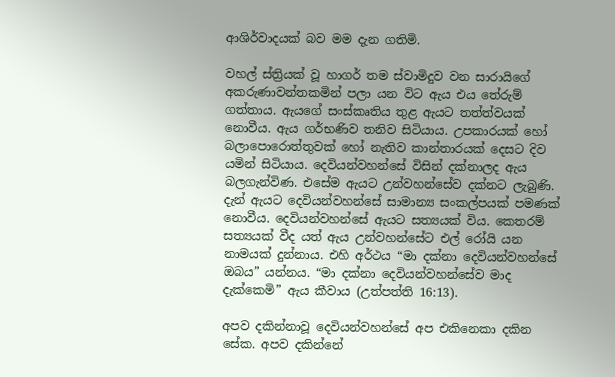ආශිර්වාදයක් බව මම දැන ගතිමි.

වහල් ස්ත්‍රියක් වූ හාගර් තම ස්වාමිදුව වන සාරායිගේ අකරුණාවන්තකමින් පලා යන විට ඇය එය තේරුම් ගත්තාය. ඇයගේ සංස්කෘතිය තුළ ඇයට තත්ත්වයක් නොවීය. ඇය ගර්භණිව තනිව සිටියාය. උපකාරයක් හෝ බලාපොරොත්තුවක් හෝ නැතිව කාන්තාරයක් දෙසට දිව යමින් සිටියාය. දෙවියන්වහන්සේ විසින් දක්නාලද ඇය බලගැන්විණ. එසේම ඇයට උන්වහන්සේව දක්නට ලැබුණි. දැන් ඇයට දෙවියන්වහන්සේ සාමාන්‍ය සංකල්පයක් පමණක් නොවීය. දෙවියන්වහන්සේ ඇයට සත්‍යයක් විය. කෙතරම් සත්‍යයක් වීද යත් ඇය උන්වහන්සේට එල් රෝයි යන නාමයක් දුන්නාය. එහි අර්ථය “මා දක්නා දෙවියන්වහන්සේ ඔබය” යන්නය. “මා දක්නා දෙවියන්වහන්සේව මාද දැක්කෙමි” ඇය කීවාය (උත්පත්ති 16:13).

අපව දකින්නාවූ දෙවියන්වහන්සේ අප එකිනෙකා දකින සේක. අපව දකින්නේ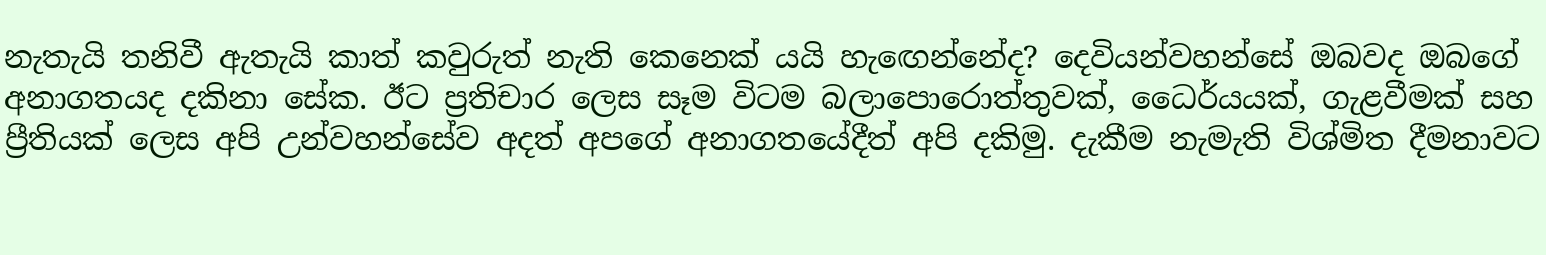නැතැයි තනිවී ඇතැයි කාත් කවුරුත් නැති කෙනෙක් යයි හැඟෙන්නේද? දෙවියන්වහන්සේ ඔබවද ඔබගේ අනාගතයද දකිනා සේක. ඊට ප්‍රතිචාර ලෙස සෑම විටම බලාපොරොත්තුවක්, ධෛර්යයක්, ගැළවීමක් සහ ප්‍රීතියක් ලෙස අපි උන්වහන්සේව අදත් අපගේ අනාගතයේදීත් අපි දකිමු. දැකීම නැමැති විශ්මිත දීමනාවට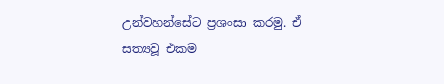උන්වහන්සේට ප්‍රශංසා කරමු. ඒ සත්‍යවූ එකම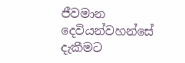ජීවමාන දෙවියන්වහන්සේ දැකීමට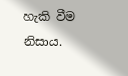හැකි වීම නිසාය.